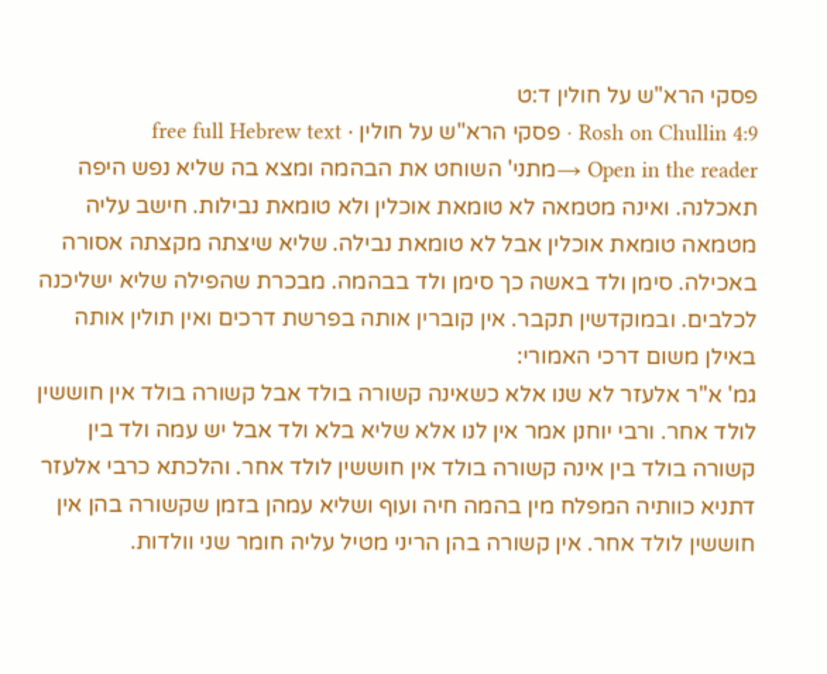פסקי הרא"ש על חולין ד:ט
Rosh on Chullin 4:9 · פסקי הרא"ש על חולין · free full Hebrew text
Open in the reader →מתני' השוחט את הבהמה ומצא בה שליא נפש היפה תאכלנה. ואינה מטמאה לא טומאת אוכלין ולא טומאת נבילות. חישב עליה מטמאה טומאת אוכלין אבל לא טומאת נבילה. שליא שיצתה מקצתה אסורה באכילה. סימן ולד באשה כך סימן ולד בבהמה. מבכרת שהפילה שליא ישליכנה לכלבים. ובמוקדשין תקבר. אין קוברין אותה בפרשת דרכים ואין תולין אותה באילן משום דרכי האמורי:
גמ' א"ר אלעזר לא שנו אלא כשאינה קשורה בולד אבל קשורה בולד אין חוששין לולד אחר. ורבי יוחנן אמר אין לנו אלא שליא בלא ולד אבל יש עמה ולד בין קשורה בולד בין אינה קשורה בולד אין חוששין לולד אחר. והלכתא כרבי אלעזר דתניא כוותיה המפלח מין בהמה חיה ועוף ושליא עמהן בזמן שקשורה בהן אין חוששין לולד אחר. אין קשורה בהן הריני מטיל עליה חומר שני וולדות.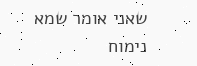שאני אומר שמא נימוח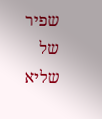שפיר של שליא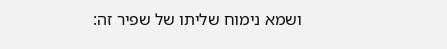ושמא נימוח שליתו של שפיר זה: